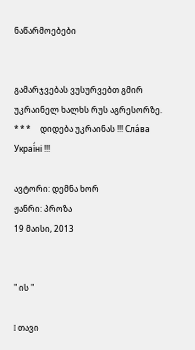ნაწარმოებები


გამარჯვებას ვუსურვებთ გმირ უკრაინელ ხალხს რუს აგრესორზე.     * * *     დიდება უკრაინას !!! Сла́ва Украї́ні !!!

ავტორი: დემნა ხორ
ჟანრი: პროზა
19 მაისი, 2013


" ის "

I თავი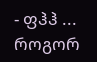- ფჰჰ ... როგორ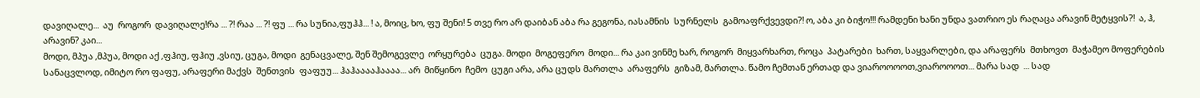დავიღალე...  აუ  როგორ  დავიღალე!რა ... ?! რაა ... ?! ფუ ... რა სუნია,ფუჰჰ... ! ა, მოიც, ხო, ფუ შენი! 5 თვე რო არ დაიბან აბა რა გეგონა, იასამნის  სურნელს  გამოაფრქვევდი?! ო, აბა კი ბიჭო!!! რამდენი ხანი უნდა ვათრიო ეს რაღაცა არავინ მეტყვის?!  ა, ჰ, არავინ? კაი...
მოდი, მპუა ,მპუა, მოდი აქ ,ფჰიუ, ფჰიუ ,ვსიუ, ცუგა, მოდი  გენაცვალე, შენ შემოგევლე  ორყურება  ცუგა. მოდი  მოგეფერო  მოდი... რა კაი ვინმე ხარ, როგორ  მიყვარხართ, როცა  პატარები  ხართ, საყვარლები, და არაფერს  მთხოვთ  მაჭამეო მოფერების  სანაცვლოდ, იმიტო რო ფაფუ, არაფერი მაქვს  შენთვის  ფაფუუ... ჰაჰააააჰაააა... არ  მიწყინო  ჩემო  ცუგი არა, არა ცუდს მართლა  არაფერს  გიზამ, მართლა. წამო ჩემთან ერთად და ვიაროოოოთ,ვიაროოოთ... მარა სად  ... სად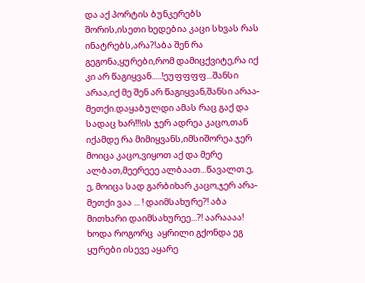და აქ პორტის ბუნკერებს შორის,ისეთი ხედებია კაცი სხვას რას ინატრებს,არა?!აბა შენ რა გეგონა,ყურები,რომ დამიცქვიტე,რა იქ კი არ წაგიყვან.....!ეუფფფფ...შანსი არაა,იქ მე შენ არ წაგიყვან,შანსი არაა-მეთქი.დაყაბულდი ამას რაც გაქ და სადაც ხარ!!!ის ჯერ ადრეა კაცო,თან იქამდე რა მიმიყვანს,იმსიშორეა.ჯერ მოიცა კაცო,ვიყოთ აქ და მერე ალბათ,მეერეეე ალბაათ...წავალთ.ე, ე, მოიცა სად გარბიხარ კაცო,ჯერ არა-მეთქი ვაა ... ! დაიმსახურე?! აბა მითხარი დაიმსახურეე...?! აარაააა! ხოდა როგორც  აყრილი გქონდა ეგ ყურები ისევე აყარე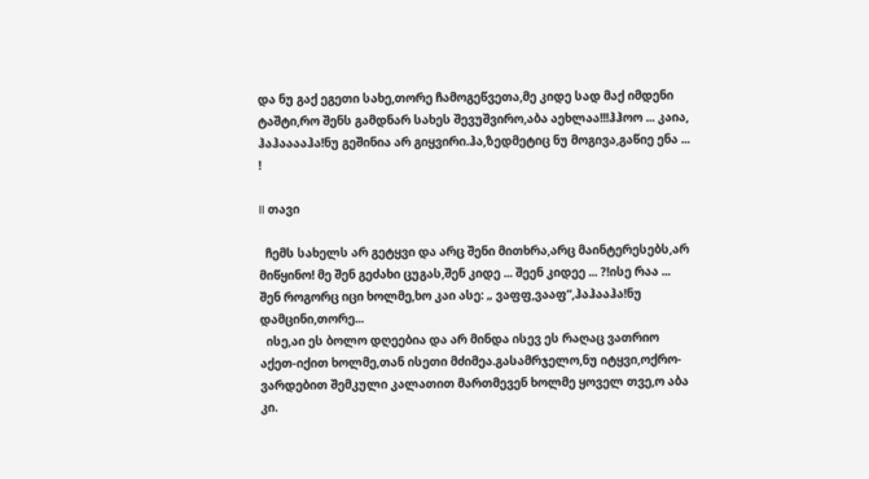და ნუ გაქ ეგეთი სახე,თორე ჩამოგეწვეთა,მე კიდე სად მაქ იმდენი ტაშტი,რო შენს გამდნარ სახეს შევუშვირო,აბა აეხლაა!!!ჰჰოო ... კაია, ჰაჰააააჰა!ნუ გეშინია არ გიყვირი.ჰა,ზედმეტიც ნუ მოგივა,გაწიე ენა ... !

II თავი

  ჩემს სახელს არ გეტყვი და არც შენი მითხრა,არც მაინტერესებს,არ მიწყინო! მე შენ გეძახი ცუგას,შენ კიდე ... შეენ კიდეე ... ?!ისე რაა ... შენ როგორც იცი ხოლმე,ხო კაი ასე: „ ვაფფ,ვააფ“,ჰაჰააჰა!ნუ დამცინი,თორე...
  ისე,აი ეს ბოლო დღეებია და არ მინდა ისევ ეს რაღაც ვათრიო აქეთ-იქით ხოლმე,თან ისეთი მძიმეა.გასამრჯელო,ნუ იტყვი,ოქრო-ვარდებით შემკული კალათით მართმევენ ხოლმე ყოველ თვე,ო აბა კი.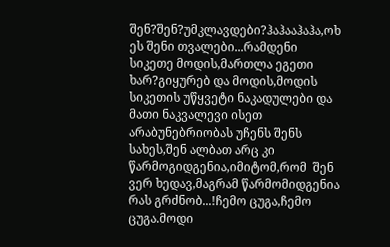შენ?შენ?უმკლავდები?ჰაჰააჰაჰა,ოხ ეს შენი თვალები...რამდენი სიკეთე მოდის,მართლა ეგეთი ხარ?გიყურებ და მოდის,მოდის სიკეთის უწყვეტი ნაკადულები და მათი ნაკვალევი ისეთ არაბუნებრიობას უჩენს შენს სახეს,შენ ალბათ არც კი წარმოგიდგენია,იმიტომ,რომ  შენ ვერ ხედავ,მაგრამ წარმომიდგენია რას გრძნობ...!ჩემო ცუგა,ჩემო ცუგა.მოდი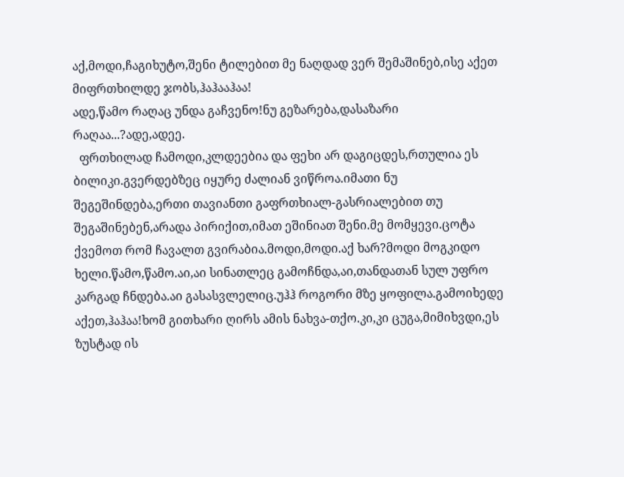აქ,მოდი,ჩაგიხუტო,შენი ტილებით მე ნაღდად ვერ შემაშინებ,ისე აქეთ მიფრთხილდე ჯობს,ჰაჰააჰაა!
ადე,წამო რაღაც უნდა გაჩვენო!ნუ გეზარება,დასაზარი რაღაა...?ადე,ადეე.
  ფრთხილად ჩამოდი,კლდეებია და ფეხი არ დაგიცდეს,რთულია ეს ბილიკი.გვერდებზეც იყურე ძალიან ვიწროა.იმათი ნუ შეგეშინდება,ერთი თავიანთი გაფრთხიალ-გასრიალებით თუ შეგაშინებენ,არადა პირიქით,იმათ ეშინიათ შენი.მე მომყევი.ცოტა ქვემოთ რომ ჩავალთ გვირაბია.მოდი,მოდი.აქ ხარ?მოდი მოგკიდო ხელი.წამო,წამო.აი,აი სინათლეც გამოჩნდა,აი,თანდათან სულ უფრო კარგად ჩნდება.აი გასასვლელიც.უჰჰ როგორი მზე ყოფილა.გამოიხედე აქეთ,ჰაჰაა!ხომ გითხარი ღირს ამის ნახვა-თქო.კი,კი ცუგა,მიმიხვდი,ეს ზუსტად ის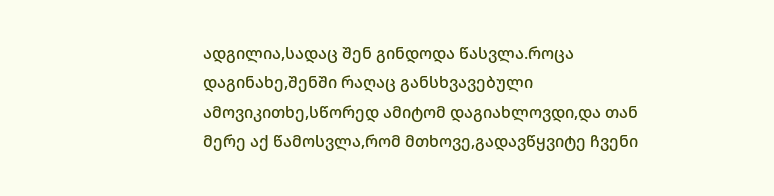ადგილია,სადაც შენ გინდოდა წასვლა.როცა დაგინახე,შენში რაღაც განსხვავებული ამოვიკითხე,სწორედ ამიტომ დაგიახლოვდი,და თან მერე აქ წამოსვლა,რომ მთხოვე,გადავწყვიტე ჩვენი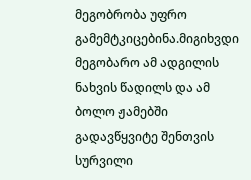მეგობრობა უფრო გამემტკიცებინა.მიგიხვდი მეგობარო ამ ადგილის ნახვის წადილს და ამ ბოლო ჟამებში გადავწყვიტე შენთვის სურვილი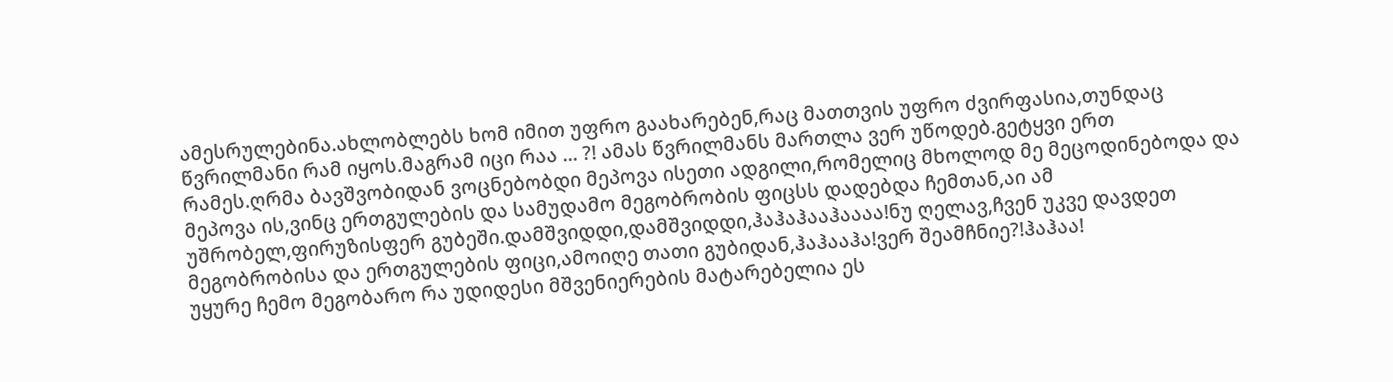ამესრულებინა.ახლობლებს ხომ იმით უფრო გაახარებენ,რაც მათთვის უფრო ძვირფასია,თუნდაც წვრილმანი რამ იყოს.მაგრამ იცი რაა ... ?! ამას წვრილმანს მართლა ვერ უწოდებ.გეტყვი ერთ რამეს.ღრმა ბავშვობიდან ვოცნებობდი მეპოვა ისეთი ადგილი,რომელიც მხოლოდ მე მეცოდინებოდა და მეპოვა ის,ვინც ერთგულების და სამუდამო მეგობრობის ფიცსს დადებდა ჩემთან,აი ამ უშრობელ,ფირუზისფერ გუბეში.დამშვიდდი,დამშვიდდი,ჰაჰაჰააჰაააა!ნუ ღელავ,ჩვენ უკვე დავდეთ მეგობრობისა და ერთგულების ფიცი,ამოიღე თათი გუბიდან,ჰაჰააჰა!ვერ შეამჩნიე?!ჰაჰაა!
უყურე ჩემო მეგობარო რა უდიდესი მშვენიერების მატარებელია ეს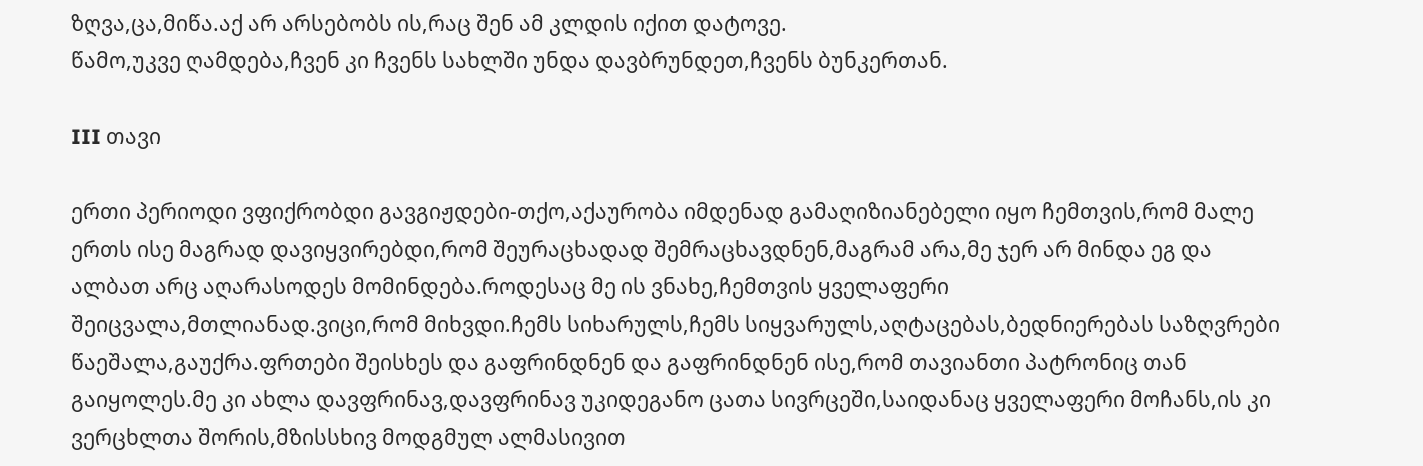ზღვა,ცა,მიწა.აქ არ არსებობს ის,რაც შენ ამ კლდის იქით დატოვე.
წამო,უკვე ღამდება,ჩვენ კი ჩვენს სახლში უნდა დავბრუნდეთ,ჩვენს ბუნკერთან.

III თავი

ერთი პერიოდი ვფიქრობდი გავგიჟდები-თქო,აქაურობა იმდენად გამაღიზიანებელი იყო ჩემთვის,რომ მალე ერთს ისე მაგრად დავიყვირებდი,რომ შეურაცხადად შემრაცხავდნენ,მაგრამ არა,მე ჯერ არ მინდა ეგ და ალბათ არც აღარასოდეს მომინდება.როდესაც მე ის ვნახე,ჩემთვის ყველაფერი შეიცვალა,მთლიანად.ვიცი,რომ მიხვდი.ჩემს სიხარულს,ჩემს სიყვარულს,აღტაცებას,ბედნიერებას საზღვრები წაეშალა,გაუქრა.ფრთები შეისხეს და გაფრინდნენ და გაფრინდნენ ისე,რომ თავიანთი პატრონიც თან გაიყოლეს.მე კი ახლა დავფრინავ,დავფრინავ უკიდეგანო ცათა სივრცეში,საიდანაც ყველაფერი მოჩანს,ის კი ვერცხლთა შორის,მზისსხივ მოდგმულ ალმასივით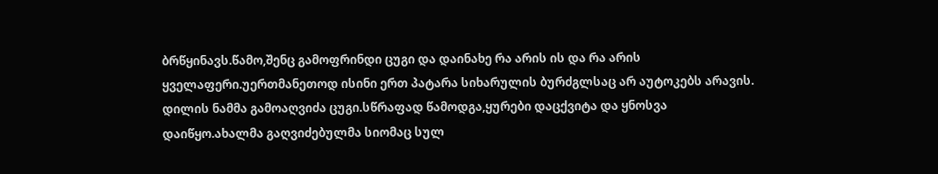ბრწყინავს.წამო,შენც გამოფრინდი ცუგი და დაინახე რა არის ის და რა არის ყველაფერი.უერთმანეთოდ ისინი ერთ პატარა სიხარულის ბურძგლსაც არ აუტოკებს არავის.
დილის ნამმა გამოაღვიძა ცუგი.სწრაფად წამოდგა,ყურები დაცქვიტა და ყნოსვა დაიწყო.ახალმა გაღვიძებულმა სიომაც სულ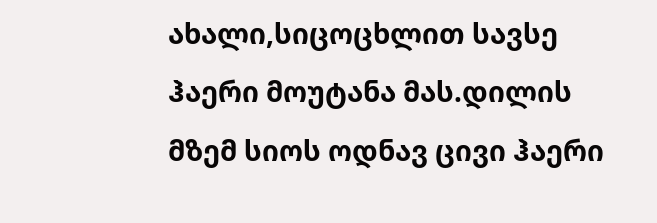ახალი,სიცოცხლით სავსე ჰაერი მოუტანა მას.დილის მზემ სიოს ოდნავ ცივი ჰაერი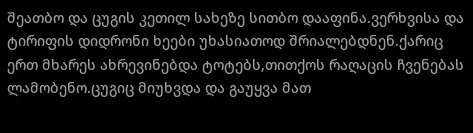შეათბო და ცუგის კეთილ სახეზე სითბო დააფინა.ვერხვისა და ტირიფის დიდრონი ხეები უხასიათოდ შრიალებდნენ.ქარიც ერთ მხარეს ახრევინებდა ტოტებს,თითქოს რაღაცის ჩვენებას ლამობენო.ცუგიც მიუხვდა და გაუყვა მათ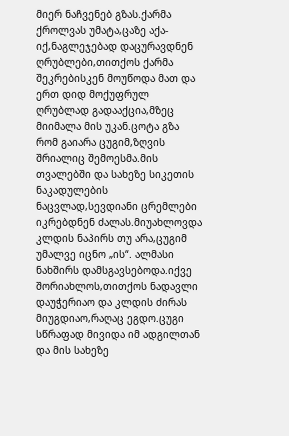მიერ ნაჩვენებ გზას.ქარმა ქროლვას უმატა,ცაზე აქა-იქ,ნაგლეჯებად დაცურავდნენ ღრუბლები,თითქოს ქარმა შეკრებისკენ მოუწოდა მათ და ერთ დიდ მოქუფრულ ღრუბლად გადააქცია,მზეც მიიმალა მის უკან.ცოტა გზა რომ გაიარა ცუგიმ,ზღვის შრიალიც შემოესმა.მის თვალებში და სახეზე სიკეთის ნაკადულების ნაცვლად,სევდიანი ცრემლები იკრებდნენ ძალას.მიუახლოვდა კლდის ნაპირს თუ არა,ცუგიმ უმალვე იცნო „ის“. ალმასი ნახშირს დამსგავსებოდა.იქვე შორიახლოს,თითქოს ნადავლი დაუჭერიაო და კლდის ძირას მიუგდიაო,რაღაც ეგდო.ცუგი სწრაფად მივიდა იმ ადგილთან და მის სახეზე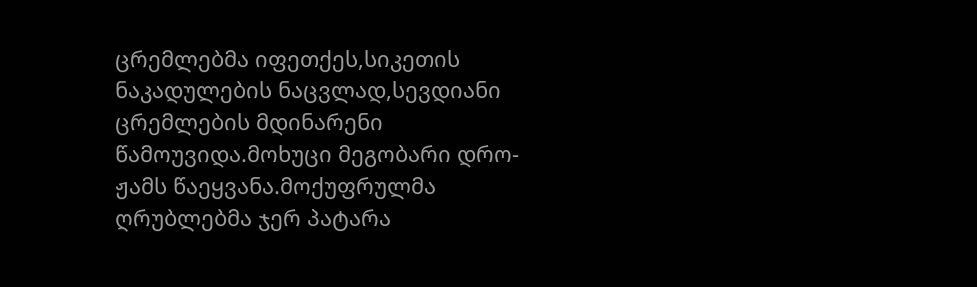ცრემლებმა იფეთქეს,სიკეთის ნაკადულების ნაცვლად,სევდიანი ცრემლების მდინარენი წამოუვიდა.მოხუცი მეგობარი დრო-ჟამს წაეყვანა.მოქუფრულმა ღრუბლებმა ჯერ პატარა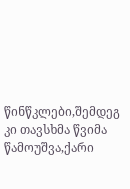წინწკლები,შემდეგ კი თავსხმა წვიმა წამოუშვა,ქარი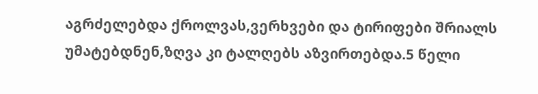აგრძელებდა ქროლვას,ვერხვები და ტირიფები შრიალს უმატებდნენ,ზღვა კი ტალღებს აზვირთებდა.5 წელი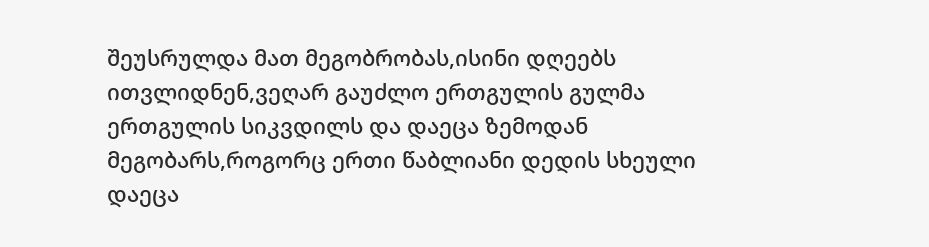შეუსრულდა მათ მეგობრობას,ისინი დღეებს ითვლიდნენ,ვეღარ გაუძლო ერთგულის გულმა ერთგულის სიკვდილს და დაეცა ზემოდან მეგობარს,როგორც ერთი წაბლიანი დედის სხეული დაეცა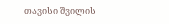თავისი შვილის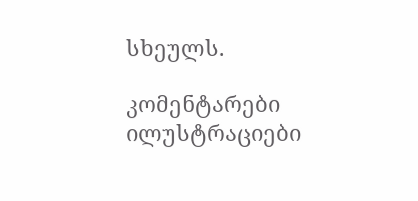სხეულს.

კომენტარები ილუსტრაციები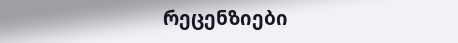რეცენზიები